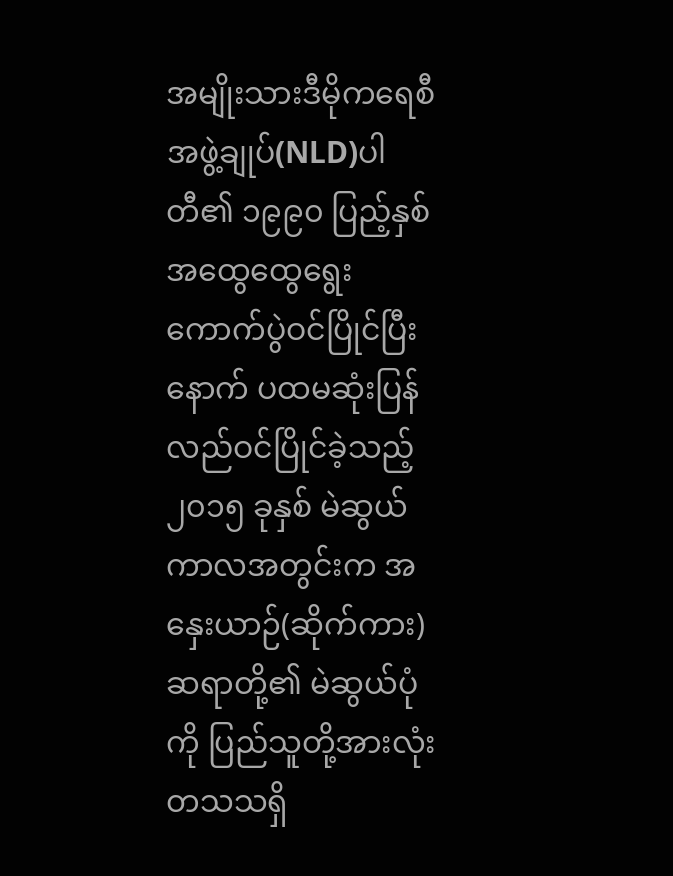အမျိုးသားဒီမိုကရေစီအဖွဲ့ချုပ်(NLD)ပါတီ၏ ၁၉၉၀ ပြည့်နှစ်အထွေထွေရွေးကောက်ပွဲဝင်ပြိုင်ပြီးနောက် ပထမဆုံးပြန်လည်ဝင်ပြိုင်ခဲ့သည့် ၂၀၁၅ ခုနှစ် မဲဆွယ်ကာလအတွင်းက အနှေးယာဉ်(ဆိုက်ကား)ဆရာတို့၏ မဲဆွယ်ပုံကို ပြည်သူတို့အားလုံး တသသရှိ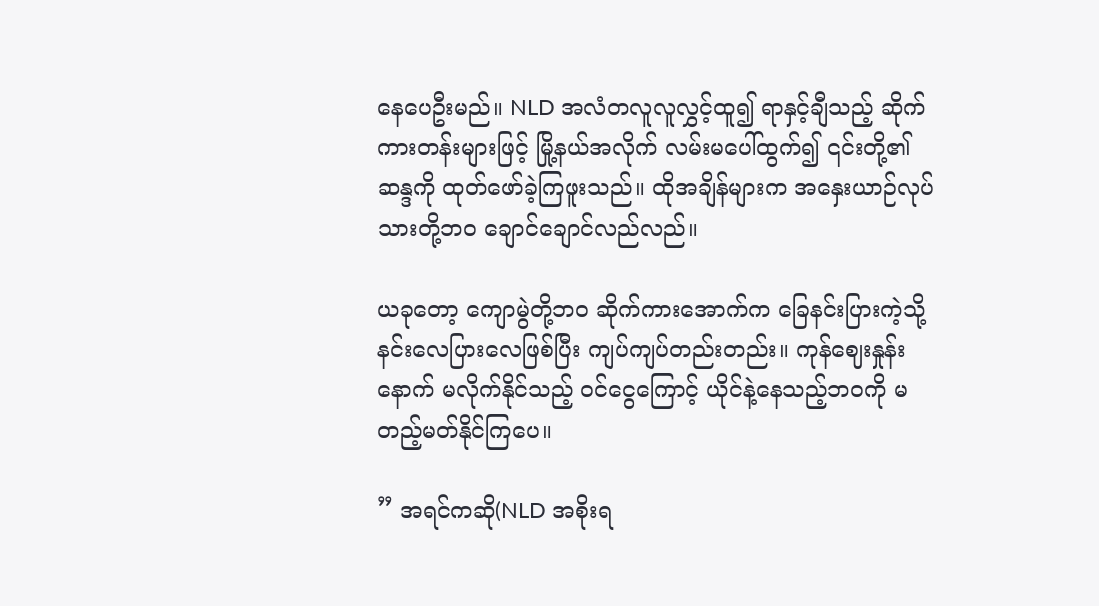နေပေဦးမည်။ NLD အလံတလူလူလွှင့်ထူ၍ ရာနှင့်ချီသည့် ဆိုက်ကားတန်းများဖြင့် မြို့နယ်အလိုက် လမ်းမပေါ်ထွက်၍ ၎င်းတို့၏ ဆန္ဒကို ထုတ်ဖော်ခဲ့ကြဖူးသည်။ ထိုအချိန်များက အနှေးယာဉ်လုပ်သားတို့ဘဝ ချောင်ချောင်လည်လည်။

ယခုတော့ ကျောမွဲတို့ဘဝ ဆိုက်ကားအောက်က ခြေနင်းပြားကဲ့သို့ နင်းလေပြားလေဖြစ်ပြီး ကျပ်ကျပ်တည်းတည်း။ ကုန်ဈေးနှုန်းနောက် မလိုက်နိုင်သည့် ဝင်ငွေကြောင့် ယိုင်နဲ့နေသည့်ဘဝကို မတည့်မတ်နိုင်ကြပေ။

” အရင်ကဆို(NLD အစိုးရ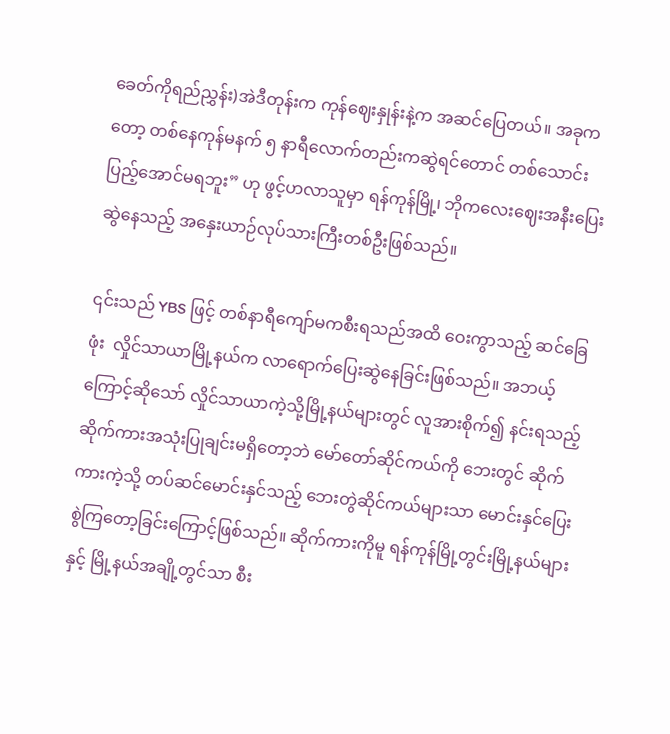ခေတ်ကိုရည်ညွှန်း)အဲဒီတုန်းက ကုန်ဈေးနှုန်းနဲ့က အဆင်ပြေတယ်။ အခုကတော့ တစ်နေကုန်မနက် ၅ နာရီလောက်တည်းကဆွဲရင်တောင် တစ်သောင်းပြည့်အောင်မရဘူး” ဟု ဖွင့်ဟလာသူမှာ ရန်ကုန်မြို့၊ ဘိုကလေးဈေးအနီးပြေးဆွဲနေသည့် အနှေးယာဉ်လုပ်သားကြီးတစ်ဦးဖြစ်သည်။

၎င်းသည် YBS ဖြင့် တစ်နာရီကျော်မကစီးရသည်အထိ ဝေးကွာသည့် ဆင်ခြေဖုံး  လှိုင်သာယာမြို့နယ်က လာရောက်ပြေးဆွဲနေခြင်းဖြစ်သည်။ အဘယ့်ကြောင့်ဆိုသော် လှိုင်သာယာကဲ့သို့မြို့နယ်များတွင် လူအားစိုက်၍ နင်းရသည့် ဆိုက်ကားအသုံးပြုချင်းမရှိတော့ဘဲ မော်တော်ဆိုင်ကယ်ကို ဘေးတွင် ဆိုက်ကားကဲ့သို့ တပ်ဆင်မောင်းနှင်သည့် ဘေးတွဲဆိုင်ကယ်များသာ မောင်းနှင်ပြေးစွဲကြတော့ခြင်းကြောင့်ဖြစ်သည်။ ဆိုက်ကားကိုမူ ရန်ကုန်မြို့တွင်းမြို့နယ်များနှင့် မြို့နယ်အချို့တွင်သာ စီး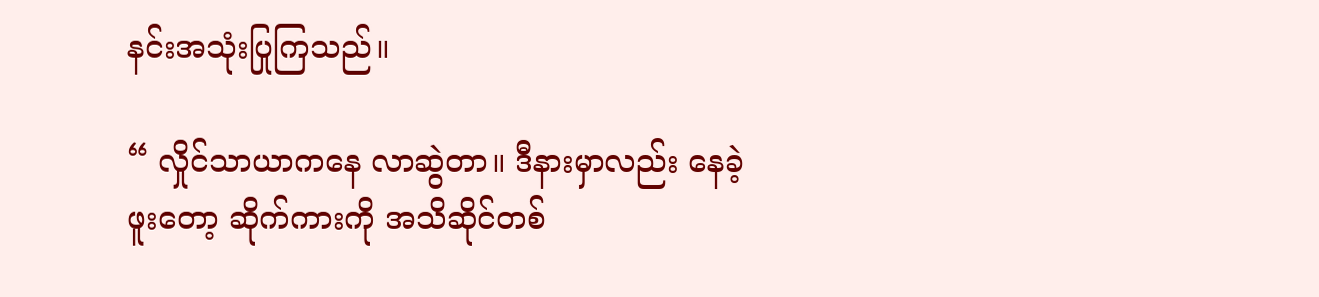နင်းအသုံးပြုကြသည်။

“ လှိုင်သာယာကနေ လာဆွဲတာ။ ဒီနားမှာလည်း နေခဲ့ဖူးတော့ ဆိုက်ကားကို အသိဆိုင်တစ်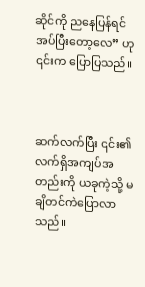ဆိုင်ကို ညနေပြန်ရင် အပ်ပြီးတော့လေ” ဟု ၎င်းက ပြောပြသည်။



ဆက်လက်ပြီး ၎င်း၏ လက်ရှိအကျပ်အတည်းကို ယခုကဲ့သို့ မချိတင်ကဲပြောလာသည်။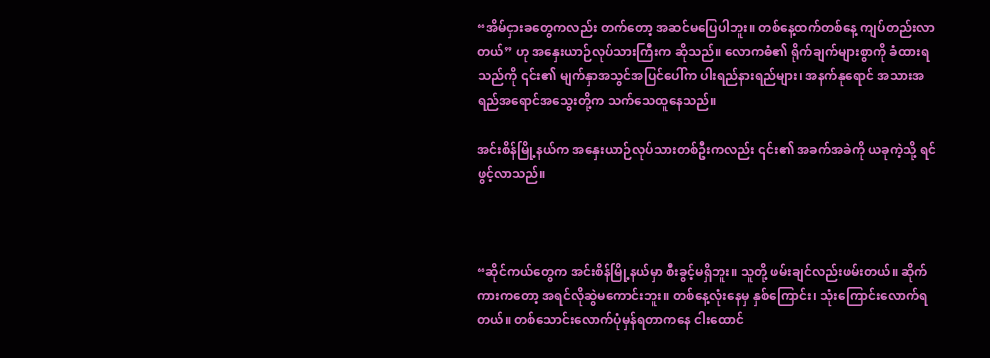“အိမ်ငှားခတွေကလည်း တက်တော့ အဆင်မပြေပါဘူး။ တစ်နေ့ထက်တစ်နေ့ ကျပ်တည်းလာတယ်” ဟု အနှေးယာဉ်လုပ်သားကြီးက ဆိုသည်။ လောကဓံ၏ ရိုက်ချက်များစွာကို ခံထားရသည်ကို ၎င်း၏ မျက်နှာအသွင်အပြင်ပေါ်က ပါးရည်နားရည်များ၊ အနက်နုရောင် အသားအရည်အရောင်အသွေးတို့က သက်သေထူနေသည်။

အင်းစိန်မြို့နယ်က အနှေးယာဉ်လုပ်သားတစ်ဦးကလည်း ၎င်း၏ အခက်အခဲကို ယခုကဲ့သို့ ရင်ဖွင့်လာသည်။



“ဆိုင်ကယ်တွေက အင်းစိန်မြို့နယ်မှာ စီးခွင့်မရှိဘူး။ သူတို့ ဖမ်းချင်လည်းဖမ်းတယ်။ ဆိုက်ကားကတော့ အရင်လိုဆွဲမကောင်းဘူး။ တစ်နေ့လုံးနေမှ နှစ်ကြောင်း၊ သုံးကြောင်းလောက်ရတယ်။ တစ်သောင်းလောက်ပုံမှန်ရတာကနေ ငါးထောင်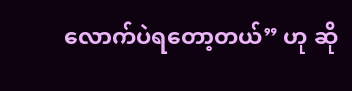လောက်ပဲရတော့တယ်” ဟု ဆို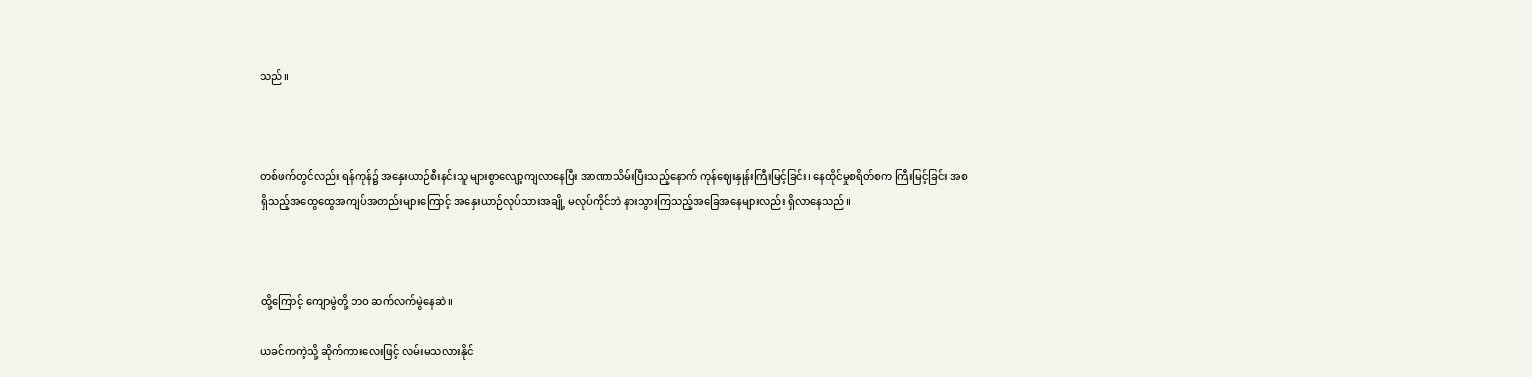သည်။



တစ်ဖက်တွင်လည်း ရန်ကုန်၌ အနှေးယာဉ်စီးနင်းသူ များစွာလျော့ကျလာနေပြီး အာဏာသိမ်းပြီးသည့်နောက် ကုန်ဈေးနှုန်းကြီးမြင့်ခြင်း၊ နေထိုင်မှုစရိတ်စက ကြီးမြင့်ခြင်း အစရှိသည့်အထွေထွေအကျပ်အတည်းများကြောင့် အနှေးယာဉ်လုပ်သားအချို့ မလုပ်ကိုင်ဘဲ နားသွားကြသည့်အခြေအနေများလည်း ရှိလာနေသည်။



ထို့ကြောင့် ကျောမွဲတို့ ဘဝ ဆက်လက်မွဲနေဆဲ။

ယခင်ကကဲ့သို့ ဆိုက်ကားလေးဖြင့် လမ်းမသလားနိုင်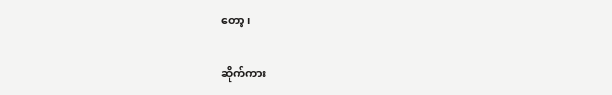တော့၊

ဆိုက်ကား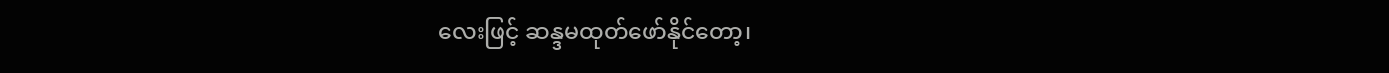လေးဖြင့် ဆန္ဒမထုတ်ဖော်နိုင်တော့၊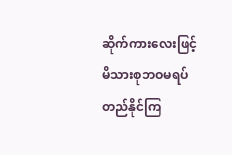ဆိုက်ကားလေးဖြင့် မိသားစုဘဝမရပ်တည်နိုင်ကြ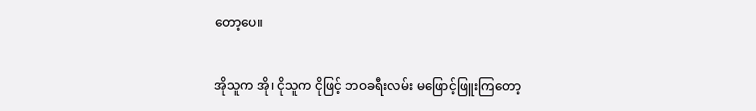တော့ပေ။

အိုသူက အို၊ ငိုသူက ငိုဖြင့် ဘဝခရီးလမ်း မဖြောင့်ဖြူးကြတော့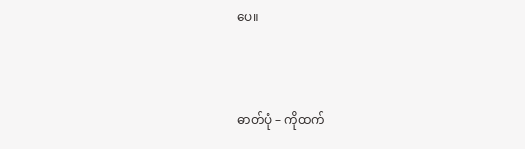ပေ။



ဓာတ်ပုံ – ကိုထက်